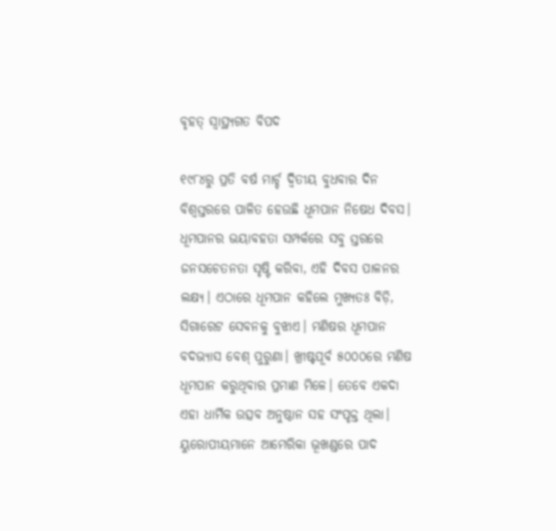ବୃହତ୍‌ ସ୍ବାସ୍ଥ୍ୟଗତ ବିପଦ

୧୯୮୪ରୁ ପ୍ରତି ବର୍ଷ ମାର୍ଚ୍ଚ ଦ୍ୱିତୀୟ ବୁଧବାର ଦିନ ବିଶ୍ୱସ୍ତରରେ ପାଳିତ ହେଉଛି ଧୂମପାନ ନିଷେଧ ଦିବସ। ଧୂମପାନର ଭୟାବହତା ସମ୍ପର୍କରେ ସବୁ ସ୍ତରରେ ଜନସଚେତନତା ସୃଷ୍ଟି କରିବା, ଏହି ଦିବସ ପାଳନର ଲକ୍ଷ୍ୟ। ଏଠାରେ ଧୂମପାନ କହିଲେ ମୁଖ୍ୟତଃ ବିଡ଼ି, ସିଗାରେଟ ସେବନକୁ ବୁଝାଏ। ମଣିଷର ଧୂମପାନ ବଦଭ୍ୟାସ ବେଶ୍‌ ପୁରୁଣା। ଖ୍ରୀଷ୍ଟପୂର୍ବ ୫୦୦୦ରେ ମଣିଷ ଧୂମପାନ କରୁଥିବାର ପ୍ରମାଣ ମିଳେ। ତେବେ ଏକଦା ଏହା ଧାର୍ମିକ ଉତ୍ସବ ଅନୁଷ୍ଠାନ ସହ ସଂପୃକ୍ତ ଥିଲା। ୟୁରୋପୀୟମାନେ ଆମେରିକା ଭୂଖଣ୍ଡରେ ପାଦ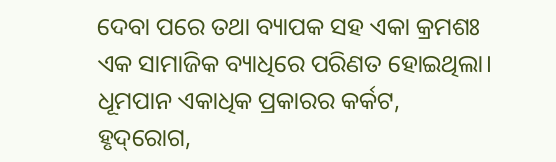ଦେବା ପରେ ତଥା ବ୍ୟାପକ ସହ ଏକା କ୍ରମଶଃ ଏକ ସାମାଜିକ ବ୍ୟାଧିରେ ପରିଣତ ହୋଇଥିଲା। ଧୂମପାନ ଏକାଧିକ ପ୍ରକାରର କର୍କଟ, ହୃଦ୍‌ରୋଗ,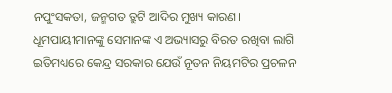ନପୁଂସକତା, ଜନ୍ମଗତ ତ୍ରୁଟି ଆଦିର ମୁଖ୍ୟ କାରଣ।
ଧୂମପାୟୀମାନଙ୍କୁ ସେମାନଙ୍କ ଏ ଅଭ୍ୟାସରୁ ବିରତ ରଖିବା ଲାଗି ଇତିମଧ୍ୟରେ କେନ୍ଦ୍ର ସରକାର ଯେଉଁ ନୂତନ ନିୟମଟିର ପ୍ରଚଳନ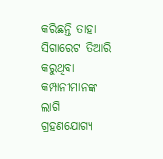କରିଛନ୍ତି ତାହା ସିଗାରେଟ ତିଆରି କରୁଥିବା କମ୍ପାନୀମାନଙ୍କ ଲାଗି ଗ୍ରହଣଯୋଗ୍ୟ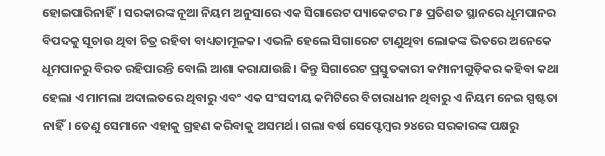ହୋଇପାରିନାହିଁ। ସରକାରଙ୍କ ନୂଆ ନିୟମ ଅନୁସାରେ ଏକ ସିଗାରେଟ ପ୍ୟାକେଟର ୮୫ ପ୍ରତିଶତ ସ୍ଥାନରେ ଧୂମପାନର ବିପଦକୁ ସୂଚାଉ ଥିବା ଚିତ୍ର ରହିବା ବାଧ୍ୟତାମୂଳକ। ଏଭଳି ହେଲେ ସିଗାରେଟ ଟାଣୁଥିବା ଲୋକଙ୍କ ଭିତରେ ଅନେକେ ଧୂମପାନରୁ ବିରତ ରହିପାରନ୍ତି ବୋଲି ଆଶା କରାଯାଉଛି। କିନ୍ତୁ ସିଗାରେଟ ପ୍ରସ୍ତୁତକାରୀ କମ୍ପାନୀଗୁଡ଼ିକର କହିବା କଥା ହେଲା ଏ ମାମଲା ଅଦାଲତରେ ଥିବାରୁ ଏବଂ ଏକ ସଂସଦୀୟ କମିଟିରେ ବିଚାରାଧୀନ ଥିବାରୁ ଏ ନିୟମ ନେଇ ସ୍ପଷ୍ଟତା ନାହିଁ। ତେଣୁ ସେମାନେ ଏହାକୁ ଗ୍ରହଣ କରିବାକୁ ଅସମର୍ଥ। ଗଲା ବର୍ଷ ସେପ୍ଟେମ୍ବର ୨୪ରେ ସରକାରଙ୍କ ପକ୍ଷରୁ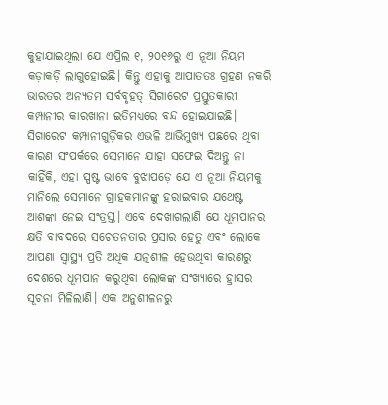କୁହାଯାଇଥିଲା ଯେ ଏପ୍ରିଲ ୧, ୨୦୧୬ରୁ ଏ ନୂଆ ନିୟମ କଡ଼ାକଡ଼ି ଲାଗୁହୋଇଛି। କିନ୍ତୁ ଏହାକୁ ଆପାତତଃ ଗ୍ରହଣ ନକରି ଭାରତର ଅନ୍ୟତମ ସର୍ବବୃହତ୍‌ ସିଗାରେଟ ପ୍ରସ୍ତୁତକାରୀ କମ୍ପାନୀର କାରଖାନା ଇତିମଧ୍ୟରେ ବନ୍ଦ ହୋଇଯାଇଛି। ସିଗାରେଟ କମ୍ପାନୀଗୁଡ଼ିକର ଏଭଳି ଆଭିମୁଖ୍ୟ ପଛରେ ଥିବା କାରଣ ସଂପର୍କରେ ସେମାନେ ଯାହା ସଫେଇ ଦିଅନ୍ତୁ ନା କାହିଁକି, ଏହା ସ୍ପଷ୍ଟ ଭାବେ ବୁଝାପଡ଼େ ଯେ ଏ ନୂଆ ନିୟମକୁ ମାନିଲେ ସେମାନେ ଗ୍ରାହକମାନଙ୍କୁ ହରାଇବାର ଯଥେଷ୍ଟ ଆଶଙ୍କା ନେଇ ସଂତ୍ରସ୍ତ। ଏବେ ଦେଖାଗଲାଣି ଯେ ଧୂମପାନର କ୍ଷତି ବାବଦରେ ସଚେତନତାର ପ୍ରସାର ହେତୁ ଏବଂ ଲୋକେ ଆପଣା ସ୍ବାସ୍ଥ୍ୟ ପ୍ରତି ଅଧିକ ଯତ୍ନଶୀଳ ହେଉଥିବା କାରଣରୁ ଦେଶରେ ଧୂମପାନ କରୁଥିବା ଲୋକଙ୍କ ସଂଖ୍ୟାରେ ହ୍ରାସର ସୂଚନା ମିଳିଲାଣି। ଏକ ଅନୁଶୀଳନରୁ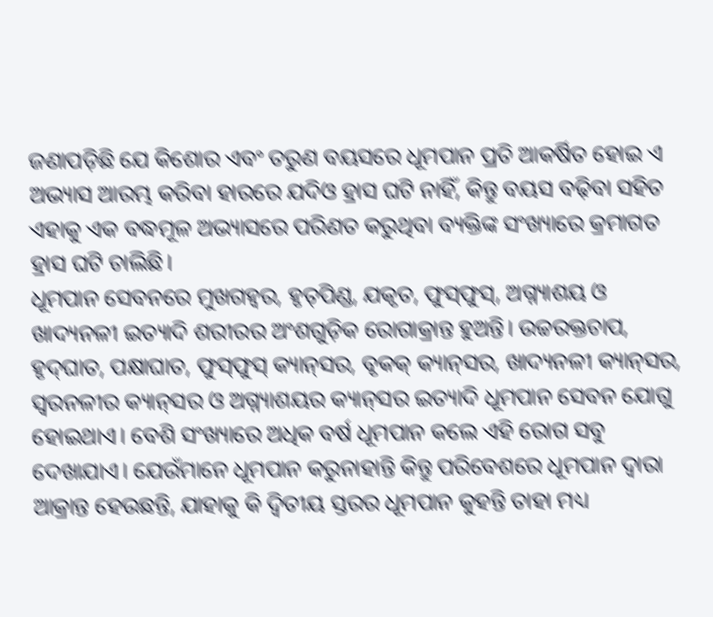ଜଣାପଡ଼ିଛି ଯେ କିଶୋର ଏବଂ ତରୁଣ ବୟସରେ ଧୂମପାନ ପ୍ରତି ଆକର୍ଷିତ ହୋଇ ଏ ଅଭ୍ୟାସ ଆରମ୍ଭ କରିବା ହାରରେ ଯଦିଓ ହ୍ରାସ ଘଟି ନାହିଁ, କିନ୍ତୁ ବୟସ ବଢ଼ିବା ସହିତ ଏହାକୁ ଏକ ବଦ୍ଧମୂଳ ଅଭ୍ୟାସରେ ପରିଣତ କରୁଥିବା ବ୍ୟକ୍ତିଙ୍କ ସଂଖ୍ୟାରେ କ୍ରମାଗତ ହ୍ରାସ ଘଟି ଚାଲିଛି।
ଧୂମପାନ ସେବନରେ ମୁଖଗହ୍ବର, ହୃତ୍‌ପିଣ୍ଡ, ଯକୃତ, ଫୁସ୍‌ଫୁସ୍‌, ଅଗ୍ନ୍ୟାଶୟ ଓ ଖାଦ୍ୟନଳୀ ଇତ୍ୟାଦି ଶରୀରର ଅଂଶଗୁଡ଼ିକ ରୋଗାକ୍ରାନ୍ତ ହୁଅନ୍ତି। ଉଚ୍ଚରକ୍ତଚାପ, ହୃଦ୍‌ଘାତ, ପକ୍ଷାଘାତ, ଫୁସ୍‌ଫୁସ୍‌ କ୍ୟାନ୍‌ସର, ବୃକକ୍‌ କ୍ୟାନ୍‌ସର, ଖାଦ୍ୟନଳୀ କ୍ୟାନ୍‌ସର, ସ୍ବରନଳୀର କ୍ୟାନ୍‌ସର ଓ ଅଗ୍ନ୍ୟାଶୟର କ୍ୟାନ୍‌ସର ଇତ୍ୟାଦି ଧୂମପାନ ସେବନ ଯୋଗୁ ହୋଇଥାଏ। ବେଶି ସଂଖ୍ୟାରେ ଅଧିକ ବର୍ଷ ଧୂମପାନ କଲେ ଏହି ରୋଗ ସବୁ ଦେଖାଯାଏ। ଯେଉଁମାନେ ଧୂମପାନ କରୁନାହାନ୍ତି କିନ୍ତୁ ପରିବେଶରେ ଧୂମପାନ ଦ୍ୱାରା ଆକ୍ରାନ୍ତ ହେଉଛନ୍ତି, ଯାହାକୁ କି ଦ୍ୱିତୀୟ ସ୍ତରର ଧୂମପାନ କୁହନ୍ତି ତାହା ମଧ୍ୟ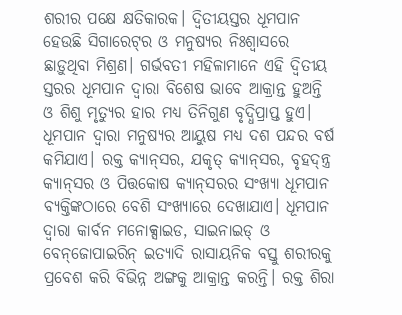ଶରୀର ପକ୍ଷେ କ୍ଷତିକାରକ। ଦ୍ୱିତୀୟସ୍ତର ଧୂମପାନ ହେଉଛି ସିଗାରେଟ୍‌ର ଓ ମନୁଷ୍ୟର ନିଃଶ୍ୱାସରେ ଛାଡ଼ୁଥିବା ମିଶ୍ରଣ। ଗର୍ଭବତୀ ମହିଳାମାନେ ଏହି ଦ୍ୱିତୀୟ ସ୍ତରର ଧୂମପାନ ଦ୍ୱାରା ବିଶେଷ ଭାବେ ଆକ୍ରାନ୍ତ ହୁଅନ୍ତି ଓ ଶିଶୁ ମୃତ୍ୟୁର ହାର ମଧ୍ୟ ତିନିଗୁଣ ବୃଦ୍ଧିପ୍ରାପ୍ତ ହୁଏ। ଧୂମପାନ ଦ୍ୱାରା ମନୁଷ୍ୟର ଆୟୁଷ ମଧ୍ୟ ଦଶ ପନ୍ଦର ବର୍ଷ କମିଯାଏ। ରକ୍ତ କ୍ୟାନ୍‌ସର, ଯକୃତ୍‌ କ୍ୟାନ୍‌ସର, ବୃହଦ୍‌ନ୍ତ୍ର କ୍ୟାନ୍‌ସର ଓ ପିତ୍ତକୋଷ କ୍ୟାନ୍‌ସରର ସଂଖ୍ୟା ଧୂମପାନ ବ୍ୟକ୍ତିଙ୍କଠାରେ ବେଶି ସଂଖ୍ୟାରେ ଦେଖାଯାଏ। ଧୂମପାନ ଦ୍ୱାରା କାର୍ବନ ମନୋକ୍ସାଇଡ, ସାଇନାଇଡ୍‌ ଓ ବେନ୍‌ଜୋପାଇରିନ୍‌ ଇତ୍ୟାଦି ରାସାୟନିକ ବସ୍ତୁ ଶରୀରକୁ ପ୍ରବେଶ କରି ବିଭିନ୍ନ ଅଙ୍ଗକୁ ଆକ୍ରାନ୍ତ କରନ୍ତି। ରକ୍ତ ଶିରା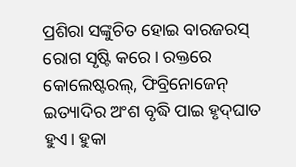ପ୍ରଶିରା ସଙ୍କୁଚିତ ହୋଇ ବାରଜରସ୍‌ ରୋଗ ସୃଷ୍ଟି କରେ। ରକ୍ତରେ କୋଲେଷ୍ଟରଲ୍‌, ଫିବ୍ରିନୋଜେନ୍‌ ଇତ୍ୟାଦିର ଅଂଶ ବୃଦ୍ଧି ପାଇ ହୃଦ୍‌ଘାତ ହୁଏ। ହୁକା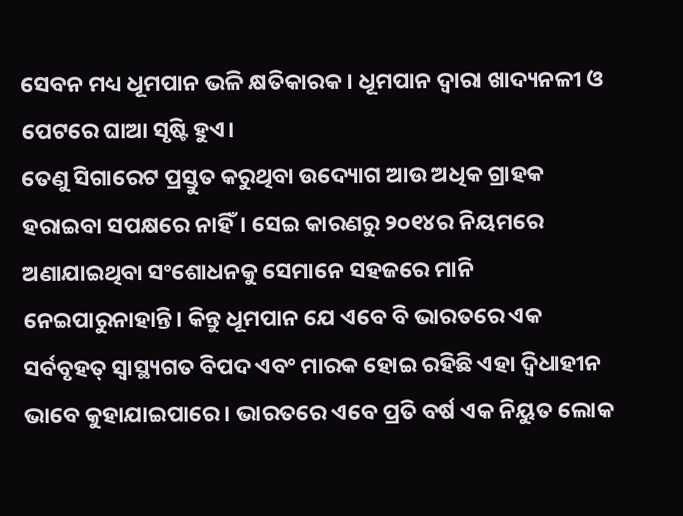ସେବନ ମଧ୍ୟ ଧୂମପାନ ଭଳି କ୍ଷତିକାରକ। ଧୂମପାନ ଦ୍ୱାରା ଖାଦ୍ୟନଳୀ ଓ ପେଟରେ ଘାଆ ସୃଷ୍ଟି ହୁଏ।
ତେଣୁ ସିଗାରେଟ ପ୍ରସ୍ତୁତ କରୁଥିବା ଉଦ୍ୟୋଗ ଆଉ ଅଧିକ ଗ୍ରାହକ ହରାଇବା ସପକ୍ଷରେ ନାହିଁ। ସେଇ କାରଣରୁ ୨୦୧୪ର ନିୟମରେ ଅଣାଯାଇଥିବା ସଂଶୋଧନକୁ ସେମାନେ ସହଜରେ ମାନି ନେଇପାରୁନାହାନ୍ତି। କିନ୍ତୁ ଧୂମପାନ ଯେ ଏବେ ବି ଭାରତରେ ଏକ ସର୍ବବୃହତ୍‌ ସ୍ବାସ୍ଥ୍ୟଗତ ବିପଦ ଏବଂ ମାରକ ହୋଇ ରହିଛି ଏହା ଦ୍ୱିଧାହୀନ ଭାବେ କୁହାଯାଇପାରେ। ଭାରତରେ ଏବେ ପ୍ରତି ବର୍ଷ ଏକ ନିୟୁତ ଲୋକ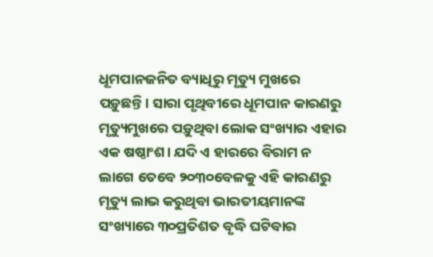ଧୂମପାନଜନିତ ବ୍ୟାଧିରୁ ମୃତ୍ୟୁ ମୁଖରେ ପଡ଼ୁଛନ୍ତି। ସାରା ପୃଥିବୀରେ ଧୂମପାନ କାରଣରୁ ମୃତ୍ୟୁମୁଖରେ ପଡ଼ୁଥିବା ଲୋକ ସଂଖ୍ୟାର ଏହାର ଏକ ଷଷ୍ଠାଂଶ। ଯଦି ଏ ହାରରେ ବିରାମ ନ ଲାଗେ ତେବେ ୨୦୩୦ବେଳକୁ ଏହି କାରଣରୁ ମୃତ୍ୟୁ ଲାଭ କରୁଥିବା ଭାରତୀୟମାନଙ୍କ ସଂଖ୍ୟାରେ ୩୦ପ୍ରତିଶତ ବୃଦ୍ଧି ଘଟିବାର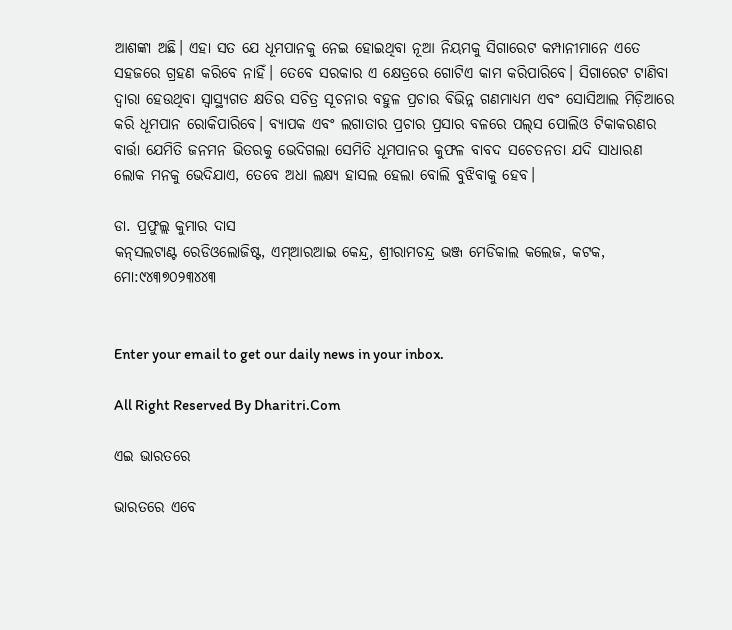ଆଶଙ୍କା ଅଛି। ଏହା ସତ ଯେ ଧୂମପାନକୁ ନେଇ ହୋଇଥିବା ନୂଆ ନିୟମକୁ ସିଗାରେଟ କମ୍ପାନୀମାନେ ଏତେ ସହଜରେ ଗ୍ରହଣ କରିବେ ନାହିଁ। ତେବେ ସରକାର ଏ କ୍ଷେତ୍ରରେ ଗୋଟିଏ କାମ କରିପାରିବେ। ସିଗାରେଟ ଟାଣିବା ଦ୍ୱାରା ହେଉଥିବା ସ୍ବାସ୍ଥ୍ୟଗତ କ୍ଷତିର ସଚିତ୍ର ସୂଚନାର ବହୁଳ ପ୍ରଚାର ବିଭିନ୍ନ ଗଣମାଧ୍ୟମ ଏବଂ ସୋସିଆଲ ମିଡ଼ିଆରେ କରି ଧୂମପାନ ରୋକିପାରିବେ। ବ୍ୟାପକ ଏବଂ ଲଗାତାର ପ୍ରଚାର ପ୍ରସାର ବଳରେ ପଲ୍‌ସ ପୋଲିଓ ଟିକାକରଣର ବାର୍ତ୍ତା ଯେମିତି ଜନମନ ଭିତରକୁ ଭେଦିଗଲା ସେମିତି ଧୂମପାନର କୁଫଳ ବାବଦ ସଚେତନତା ଯଦି ସାଧାରଣ ଲୋକ ମନକୁ ଭେଦିଯାଏ, ତେବେ ଅଧା ଲକ୍ଷ୍ୟ ହାସଲ ହେଲା ବୋଲି ବୁଝିବାକୁ ହେବ।

ଡା. ପ୍ରଫୁଲ୍ଲ କୁମାର ଦାସ
କନ୍‌ସଲଟାଣ୍ଟ ରେଡିଓଲୋଜିଷ୍ଟ, ଏମ୍‌ଆରଆଇ କେନ୍ଦ୍ର, ଶ୍ରୀରାମଚନ୍ଦ୍ର ଭଞ୍ଜ ମେଡିକାଲ କଲେଜ, କଟକ,
ମୋ:୯୪୩୭୦୨୩୪୪୩


Enter your email to get our daily news in your inbox.

All Right Reserved By Dharitri.Com

ଏଇ ଭାରତରେ

ଭାରତରେ ଏବେ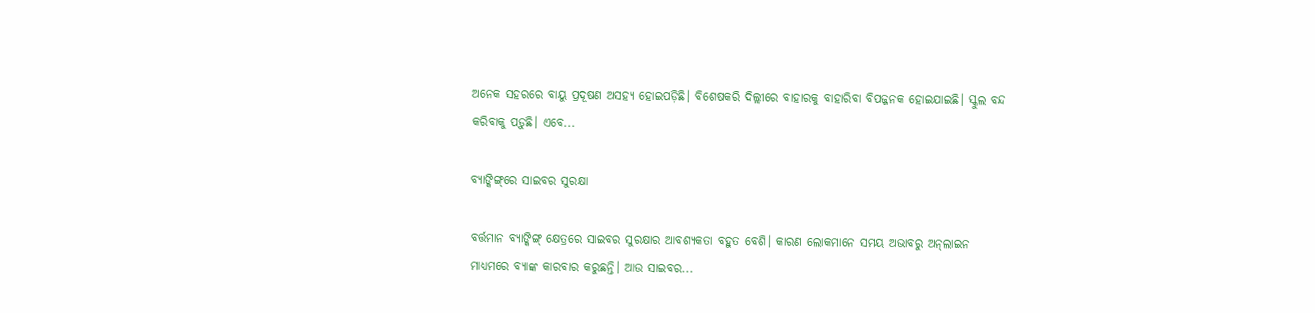ଅନେକ ସହରରେ ବାୟୁ ପ୍ରଦୂଷଣ ଅସହ୍ୟ ହୋଇପଡ଼ିଛି। ବିଶେଷକରି ଦିଲ୍ଲୀରେ ବାହାରକୁ ବାହାରିବା ବିପଜ୍ଜନକ ହୋଇଯାଇଛି। ସ୍କୁଲ ବନ୍ଦ କରିବାକୁ ପଡ଼ୁଛି। ଏବେ...

ବ୍ୟାଙ୍କିଙ୍ଗ୍‌ରେ ସାଇବର ସୁରକ୍ଷା

ବର୍ତ୍ତମାନ ବ୍ୟାଙ୍କିଙ୍ଗ୍‌ କ୍ଷେତ୍ରରେ ସାଇବର ସୁରକ୍ଷାର ଆବଶ୍ୟକତା ବହୁତ ବେଶି। କାରଣ ଲୋକମାନେ ସମୟ ଅଭାବରୁ ଅନ୍‌ଲାଇନ ମାଧ୍ୟମରେ ବ୍ୟାଙ୍କ କାରବାର କରୁଛନ୍ତି। ଆଉ ସାଇବର...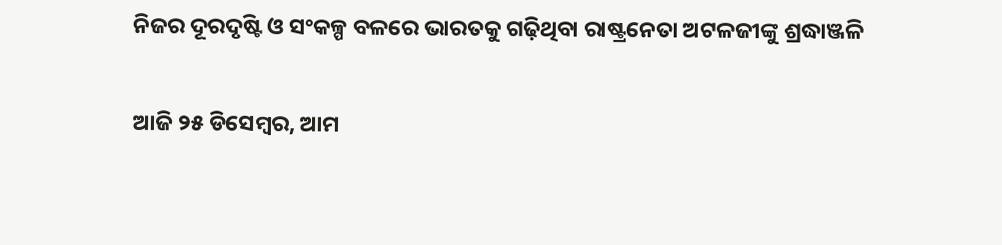ନିଜର ଦୂରଦୃଷ୍ଟି ଓ ସଂକଳ୍ପ ବଳରେ ଭାରତକୁ ଗଢ଼ିଥିବା ରାଷ୍ଟ୍ରନେତା ଅଟଳଜୀଙ୍କୁ ଶ୍ରଦ୍ଧାଞ୍ଜଳି

ଆଜି ୨୫ ଡିସେମ୍ବର, ଆମ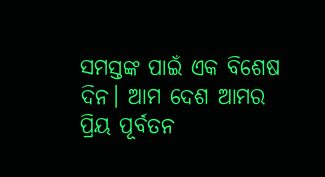ସମସ୍ତଙ୍କ ପାଇଁ ଏକ ବିଶେଷ ଦିନ। ଆମ ଦେଶ ଆମର ପ୍ରିୟ ପୂର୍ବତନ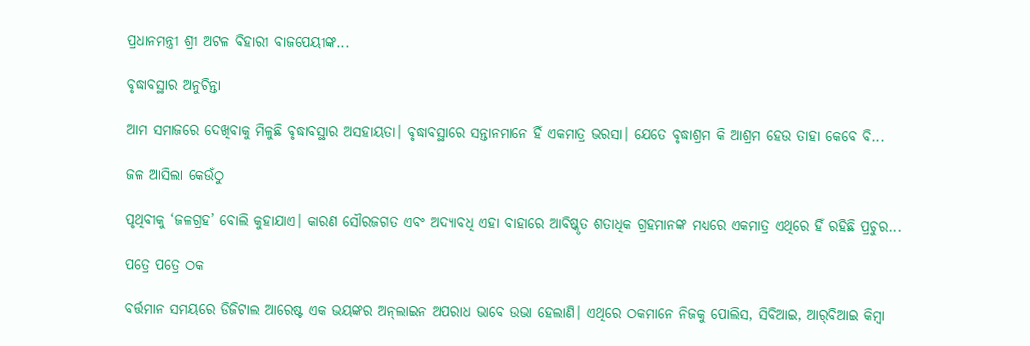ପ୍ରଧାନମନ୍ତ୍ରୀ ଶ୍ରୀ ଅଟଳ ବିହାରୀ ବାଜପେୟୀଙ୍କ...

ବୃଦ୍ଧାବସ୍ଥାର ଅନୁଚିନ୍ତା

ଆମ ସମାଜରେ ଦେଖିବାକୁ ମିଳୁଛି ବୃଦ୍ଧାବସ୍ଥାର ଅସହାୟତା। ବୃଦ୍ଧାବସ୍ଥାରେ ସନ୍ତାନମାନେ ହିଁ ଏକମାତ୍ର ଭରସା। ଯେତେ ବୃଦ୍ଧାଶ୍ରମ କି ଆଶ୍ରମ ହେଉ ତାହା କେବେ ବି...

ଜଳ ଆସିଲା କେଉଁଠୁ

ପୃଥିବୀକୁ ‘ଜଳଗ୍ରହ’ ବୋଲି କୁହାଯାଏ। କାରଣ ସୌରଜଗତ ଏବଂ ଅଦ୍ୟାବଧି ଏହା ବାହାରେ ଆବିଷ୍କୃତ ଶତାଧିକ ଗ୍ରହମାନଙ୍କ ମଧ୍ୟରେ ଏକମାତ୍ର ଏଥିରେ ହିଁ ରହିଛି ପ୍ରଚୁର...

ପତ୍ରେ ପତ୍ରେ ଠକ

ବର୍ତ୍ତମାନ ସମୟରେ ଡିଜିଟାଲ ଆରେଷ୍ଟ ଏକ ଭୟଙ୍କର ଅନ୍‌ଲାଇନ ଅପରାଧ ଭାବେ ଉଭା ହେଲାଣି। ଏଥିରେ ଠକମାନେ ନିଜକୁ ପୋଲିସ, ସିବିଆଇ, ଆର୍‌ବିଆଇ କିମ୍ବା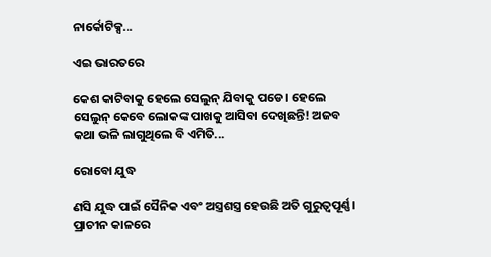ନାର୍କୋଟିକ୍ସ...

ଏଇ ଭାରତରେ

କେଶ କାଟିବାକୁ ହେଲେ ସେଲୁନ୍‌ ଯିବାକୁ ପଡେ। ହେଲେ ସେଲୁନ୍‌ କେବେ ଲୋକଙ୍କ ପାଖକୁ ଆସିବା ଦେଖିଛନ୍ତି! ଅଜବ କଥା ଭଳି ଲାଗୁଥିଲେ ବି ଏମିତି...

ରୋବୋ ଯୁଦ୍ଧ

ଣସି ଯୁଦ୍ଧ ପାଇଁ ସୈନିକ ଏବଂ ଅସ୍ତ୍ରଶସ୍ତ୍ର ହେଉଛି ଅତି ଗୁରୁତ୍ୱପୂର୍ଣ୍ଣ। ପ୍ରାଚୀନ କାଳରେ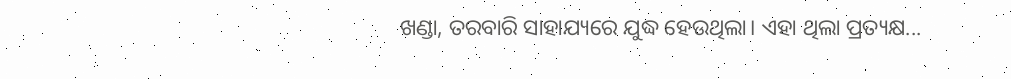ଖଣ୍ଡା, ତରବାରି ସାହାଯ୍ୟରେ ଯୁଦ୍ଧ ହେଉଥିଲା। ଏହା ଥିଲା ପ୍ରତ୍ୟକ୍ଷ...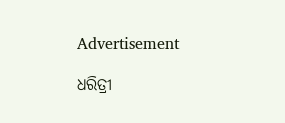Advertisement

ଧରିତ୍ରୀ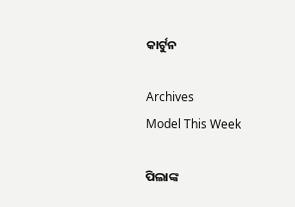କାର୍ଟୁନ

Archives
Model This Week

ପିଲାଙ୍କ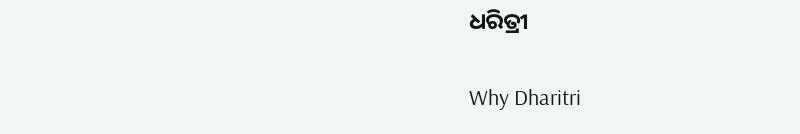ଧରିତ୍ରୀ

Why Dharitri